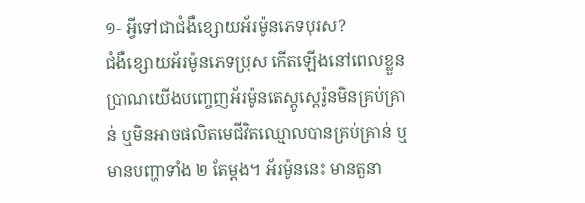១‑ អ្វីទៅជាជំងឺខ្សោយអ័រម៉ូនភេទបុរស?
ជំងឺខ្សោយអ័រម៉ូនភេទប្រុស កើតឡើងនៅពេលខ្លួនប្រាណយើងបញ្ចេញអ័រម៉ូនតេស្តូស្តេរ៉ូនមិនគ្រប់គ្រាន់ ឬមិនអាចផលិតមេជីវិតឈ្មោលបានគ្រប់គ្រាន់ ឬមានបញ្ហាទាំង ២ តែម្តង។ អ័រម៉ូននេះ មានតួនា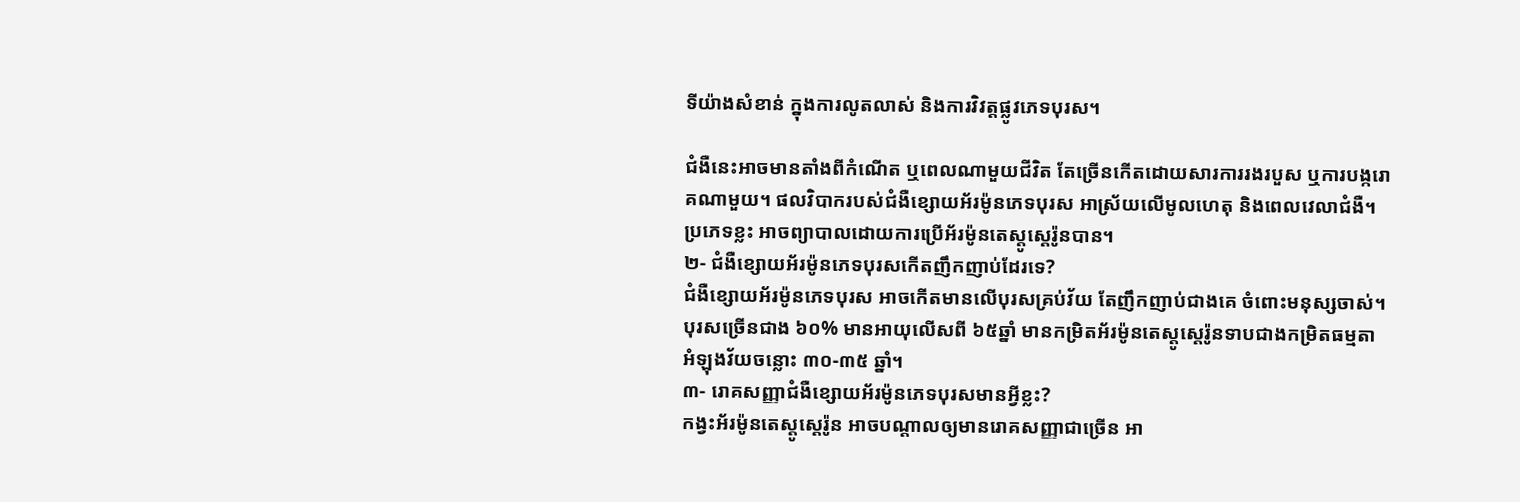ទីយ៉ាងសំខាន់ ក្នុងការលូតលាស់ និងការវិវត្តផ្លូវភេទបុរស។

ជំងឺនេះអាចមានតាំងពីកំណើត ឬពេលណាមួយជីវិត តែច្រើនកើតដោយសារការរងរបួស ឬការបង្ករោគណាមួយ។ ផលវិបាករបស់ជំងឺខ្សោយអ័រម៉ូនភេទបុរស អាស្រ័យលើមូលហេតុ និងពេលវេលាជំងឺ។ ប្រភេទខ្លះ អាចព្យាបាលដោយការប្រើអ័រម៉ូនតេស្តូស្តេរ៉ូនបាន។
២‑ ជំងឺខ្សោយអ័រម៉ូនភេទបុរសកើតញឹកញាប់ដែរទេ?
ជំងឺខ្សោយអ័រម៉ូនភេទបុរស អាចកើតមានលើបុរសគ្រប់វ័យ តែញឹកញាប់ជាងគេ ចំពោះមនុស្សចាស់។បុរសច្រើនជាង ៦០% មានអាយុលើសពី ៦៥ឆ្នាំ មានកម្រិតអ័រម៉ូនតេស្តូស្តេរ៉ូនទាបជាងកម្រិតធម្មតា អំឡុងវ័យចន្លោះ ៣០-៣៥ ឆ្នាំ។
៣‑ រោគសញ្ញាជំងឺខ្សោយអ័រម៉ូនភេទបុរសមានអ្វីខ្លះ?
កង្វះអ័រម៉ូនតេស្តូស្តេរ៉ូន អាចបណ្តាលឲ្យមានរោគសញ្ញាជាច្រើន អា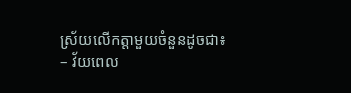ស្រ័យលើកត្តាមួយចំនួនដូចជា៖
– វ័យពេល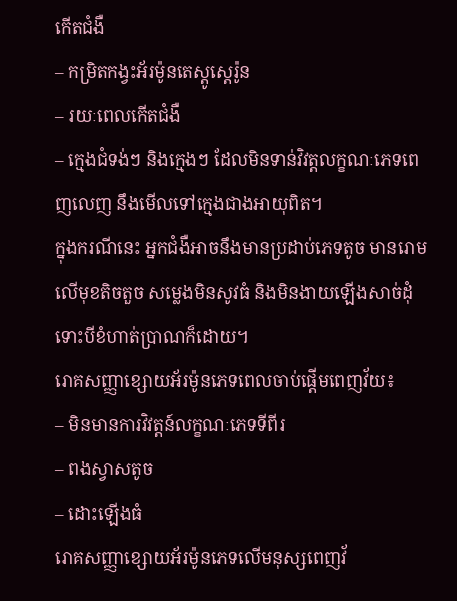កើតជំងឺ
– កម្រិតកង្វះអ័រម៉ូនតេស្តូស្តេរ៉ូន
– រយៈពេលកើតជំងឺ
– ក្មេងជំទង់ៗ និងក្មេងៗ ដែលមិនទាន់វិវត្តលក្ខណៈភេទពេញលេញ នឹងមើលទៅក្មេងជាងអាយុពិត។
ក្នុងករណីនេះ អ្នកជំងឺអាចនឹងមានប្រដាប់ភេទតូច មានរោមលើមុខតិចតួច សម្លេងមិនសូវធំ និងមិនងាយឡើងសាច់ដុំ ទោះបីខំហាត់ប្រាណក៏ដោយ។
រោគសញ្ញាខ្សោយអ័រម៉ូនភេទពេលចាប់ផ្តើមពេញវ័យ៖
– មិនមានការវិវត្តន៍លក្ខណៈភេទទីពីរ
– ពងស្វាសតូច
– ដោះឡើងធំ
រោគសញ្ញាខ្សោយអ័រម៉ូនភេទលើមនុស្សពេញវ័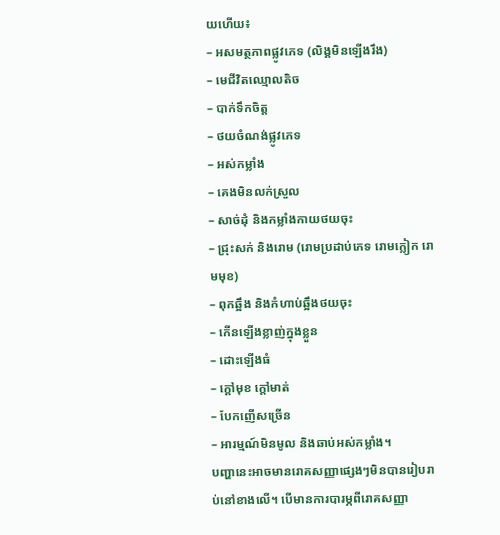យហើយ៖
– អសមត្ថភាពផ្លូវភេទ (លិង្គមិនឡើងរឹង)
– មេជីវិតឈ្មោលតិច
– បាក់ទឹកចិត្ត
– ថយចំណង់ផ្លូវភេទ
– អស់កម្លាំង
– គេងមិនលក់ស្រួល
– សាច់ដុំ និងកម្លាំងកាយថយចុះ
– ជ្រុះសក់ និងរោម (រោមប្រដាប់ភេទ រោមក្លៀក រោមមុខ)
– ពុកឆ្អឹង និងកំហាប់ឆ្អឹងថយចុះ
– កើនឡើងខ្លាញ់ក្នុងខ្លួន
– ដោះឡើងធំ
– ក្តៅមុខ ក្តៅមាត់
– បែកញើសច្រើន
– អារម្មណ៍មិនមូល និងឆាប់អស់កម្លាំង។
បញ្ហានេះអាចមានរោគសញ្ញាផ្សេងៗមិនបានរៀបរាប់នៅខាងលើ។ បើមានការបារម្ភពីរោគសញ្ញា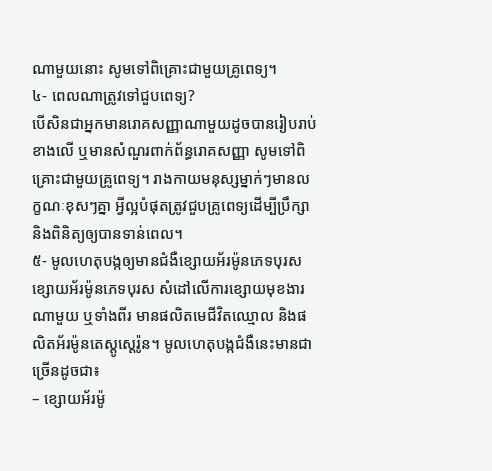ណាមួយនោះ សូមទៅពិគ្រោះជាមួយគ្រូពេទ្យ។
៤‑ ពេលណាត្រូវទៅជួបពេទ្យ?
បើសិនជាអ្នកមានរោគសញ្ញាណាមួយដូចបានរៀបរាប់ខាងលើ ឬមានសំណួរពាក់ព័ន្ធរោគសញ្ញា សូមទៅពិគ្រោះជាមួយគ្រូពេទ្យ។ រាងកាយមនុស្សម្នាក់ៗមានលក្ខណៈខុសៗគ្នា អ្វីល្អបំផុតត្រូវជួបគ្រូពេទ្យដើម្បីប្រឹក្សា និងពិនិត្យឲ្យបានទាន់ពេល។
៥‑ មូលហេតុបង្កឲ្យមានជំងឺខ្សោយអ័រម៉ូនភេទបុរស
ខ្សោយអ័រម៉ូនភេទបុរស សំដៅលើការខ្សោយមុខងារណាមួយ ឬទាំងពីរ មានផលិតមេជីវិតឈ្មោល និងផលិតអ័រម៉ូនតេស្តូស្តេរ៉ូន។ មូលហេតុបង្កជំងឺនេះមានជាច្រើនដូចជា៖
– ខ្សោយអ័រម៉ូ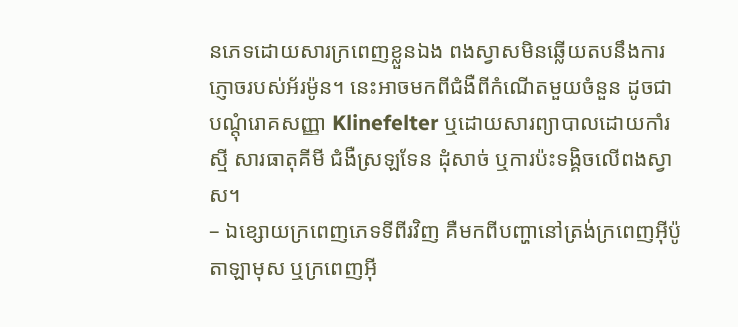នភេទដោយសារក្រពេញខ្លួនឯង ពងស្វាសមិនឆ្លើយតបនឹងការភ្ញោចរបស់អ័រម៉ូន។ នេះអាចមកពីជំងឺពីកំណើតមួយចំនួន ដូចជាបណ្តុំរោគសញ្ញា Klinefelter ឬដោយសារព្យាបាលដោយកាំរស្មី សារធាតុគីមី ជំងឺស្រឡទែន ដុំសាច់ ឬការប៉ះទង្គិចលើពងស្វាស។
– ឯខ្សោយក្រពេញភេទទីពីរវិញ គឺមកពីបញ្ហានៅត្រង់ក្រពេញអ៊ីប៉ូតាឡាមុស ឬក្រពេញអ៊ី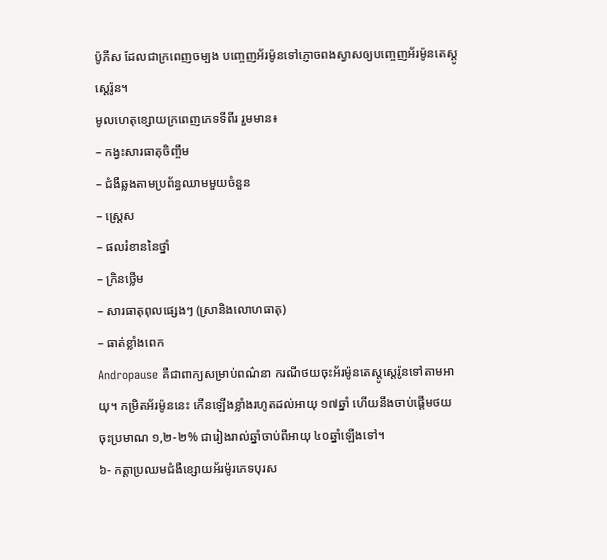ប៉ូភីស ដែលជាក្រពេញចម្បង បញ្ចេញអ័រម៉ូនទៅភ្ញោចពងស្វាសឲ្យបញ្ចេញអ័រម៉ូនតេស្តូស្តេរ៉ូន។
មូលហេតុខ្សោយក្រពេញភេទទីពីរ រួមមាន៖
– កង្វះសារធាតុចិញ្ចឹម
– ជំងឺឆ្លងតាមប្រព័ន្ធឈាមមួយចំនួន
– ស្រ្តេស
– ផលរំខាននៃថ្នាំ
– ក្រិនថ្លើម
– សារធាតុពុលផ្សេងៗ (ស្រានិងលោហធាតុ)
– ធាត់ខ្លាំងពេក
Andropause គឺជាពាក្យសម្រាប់ពណ៌នា ករណីថយចុះអ័រម៉ូនតេស្តូស្តេរ៉ូនទៅតាមអាយុ។ កម្រិតអ័រម៉ូននេះ កើនឡើងខ្លាំងរហូតដល់អាយុ ១៧ឆ្នាំ ហើយនឹងចាប់ផ្តើមថយចុះប្រមាណ ១,២-២% ជារៀងរាល់ឆ្នាំចាប់ពីអាយុ ៤០ឆ្នាំឡើងទៅ។
៦‑ កត្តាប្រឈមជំងឺខ្សោយអ័រម៉ូរភេទបុរស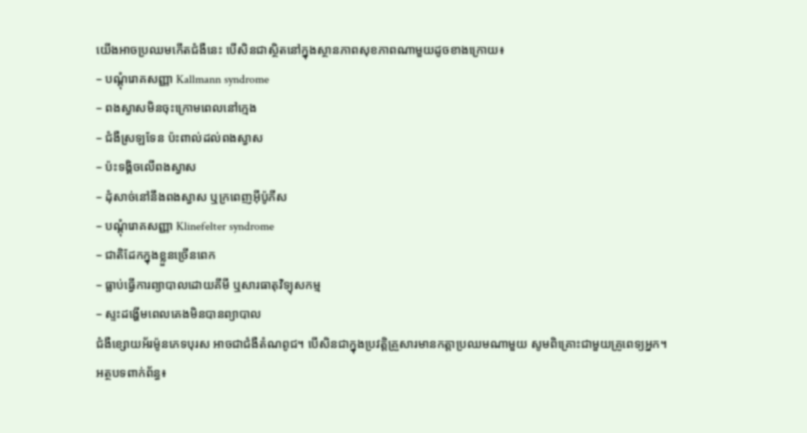យើងអាចប្រឈមកើតជំងឺនេះ បើសិនជាស្ថិតនៅក្នុងស្ថានភាពសុខភាពណាមួយដូចខាងក្រោយ៖
– បណ្តុំរោគសញ្ញា Kallmann syndrome
– ពងស្វាសមិនចុះក្រោមពេលនៅក្មេង
– ជំងឺស្រឡទែន ប៉ះពាល់ដល់ពងស្វាស
– ប៉ះទង្គិចលើពងស្វាស
– ដុំសាច់នៅនឹងពងស្វាស ឬក្រពេញអ៊ីប៉ូភីស
– បណ្តុំរោគសញ្ញា Klinefelter syndrome
– ជាតិដែកក្នុងខ្លួនច្រើនពេក
– ធ្លាប់ធ្វើការព្យាបាលដោយគីមី ឬសារធាតុវិទ្យុសកម្ម
– ស្ទះដង្ហើមពេលគេងមិនបានព្យាបាល
ជំងឺខ្សោយអ័រម៉ូនភេទបុរស អាចជាជំងឺតំណពូជ។ បើសិនជាក្នុងប្រវត្តិគ្រួសារមានកត្តាប្រឈមណាមួយ សូមពិគ្រោះជាមួយគ្រូពេទ្យអ្នក។
អត្ថបទពាក់ព័ន្ធ៖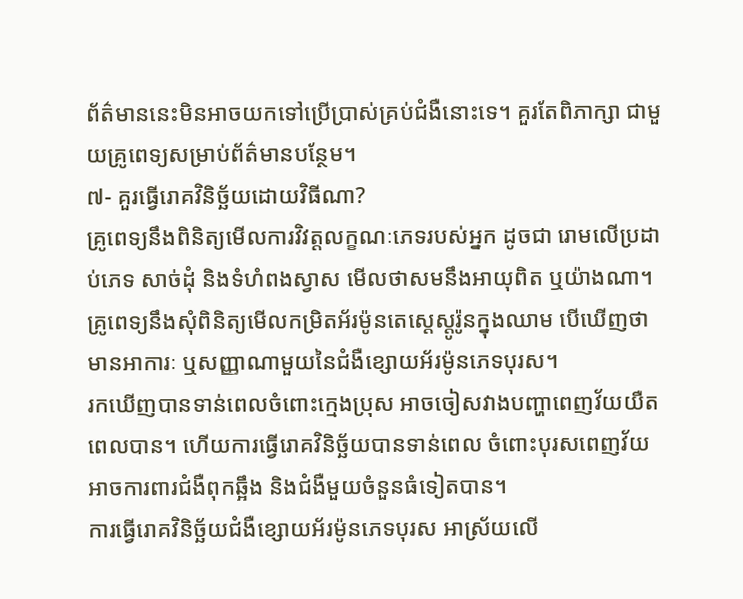ព័ត៌មាននេះមិនអាចយកទៅប្រើប្រាស់គ្រប់ជំងឺនោះទេ។ គួរតែពិភាក្សា ជាមួយគ្រូពេទ្យសម្រាប់ព័ត៌មានបន្ថែម។
៧- គួរធ្វើរោគវិនិច្ឆ័យដោយវិធីណា?
គ្រូពេទ្យនឹងពិនិត្យមើលការវិវត្តលក្ខណៈភេទរបស់អ្នក ដូចជា រោមលើប្រដាប់ភេទ សាច់ដុំ និងទំហំពងស្វាស មើលថាសមនឹងអាយុពិត ឬយ៉ាងណា។ គ្រូពេទ្យនឹងសុំពិនិត្យមើលកម្រិតអ័រម៉ូនតេស្តេស្តូរ៉ូនក្នុងឈាម បើឃើញថាមានអាការៈ ឬសញ្ញាណាមួយនៃជំងឺខ្សោយអ័រម៉ូនភេទបុរស។
រកឃើញបានទាន់ពេលចំពោះក្មេងប្រុស អាចចៀសវាងបញ្ហាពេញវ័យយឺតពេលបាន។ ហើយការធ្វើរោគវិនិច្ឆ័យបានទាន់ពេល ចំពោះបុរសពេញវ័យ អាចការពារជំងឺពុកឆ្អឹង និងជំងឺមួយចំនួនធំទៀតបាន។
ការធ្វើរោគវិនិច្ឆ័យជំងឺខ្សោយអ័រម៉ូនភេទបុរស អាស្រ័យលើ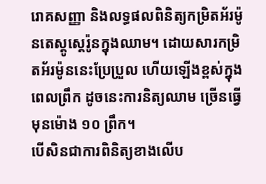រោគសញ្ញា និងលទ្ធផលពិនិត្យកម្រិតអ័រម៉ូនតេស្តូស្តេរ៉ូនក្នុងឈាម។ ដោយសារកម្រិតអ័រម៉ូននេះប្រែប្រួល ហើយឡើងខ្ពស់ក្នុងពេលព្រឹក ដូចនេះការនិត្យឈាម ច្រើនធ្វើមុនម៉ោង ១០ ព្រឹក។
បើសិនជាការពិនិត្យខាងលើប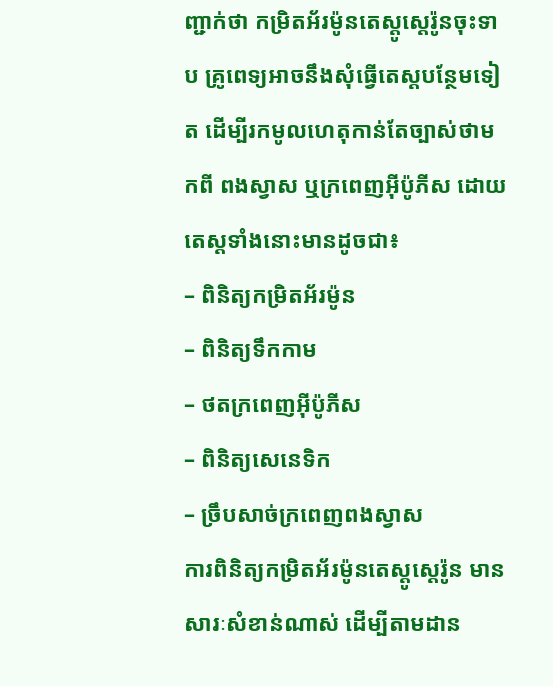ញ្ជាក់ថា កម្រិតអ័រម៉ូនតេស្តូស្តេរ៉ូនចុះទាប គ្រូពេទ្យអាចនឹងសុំធ្វើតេស្តបន្ថែមទៀត ដើម្បីរកមូលហេតុកាន់តែច្បាស់ថាមកពី ពងស្វាស ឬក្រពេញអ៊ីប៉ូភីស ដោយតេស្តទាំងនោះមានដូចជា៖
– ពិនិត្យកម្រិតអ័រម៉ូន
– ពិនិត្យទឹកកាម
– ថតក្រពេញអ៊ីប៉ូភីស
– ពិនិត្យសេនេទិក
– ច្រឹបសាច់ក្រពេញពងស្វាស
ការពិនិត្យកម្រិតអ័រម៉ូនតេស្តូស្តេរ៉ូន មានសារៈសំខាន់ណាស់ ដើម្បីតាមដាន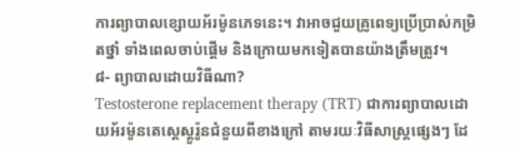ការព្យាបាលខ្សោយអ័រម៉ូនភេទនេះ។ វាអាចជួយគ្រូពេទ្យប្រើប្រាស់កម្រិតថ្នាំ ទាំងពេលចាប់ផ្តើម និងក្រោយមកទៀតបានយ៉ាងត្រឹមត្រូវ។
៨- ព្យាបាលដោយវិធីណា?
Testosterone replacement therapy (TRT) ជាការព្យាបាលដោយអ័រម៉ូនតេស្តេស្តូរ៉ូនជំនួយពីខាងក្រៅ តាមរយៈវិធីសាស្ត្រផ្សេងៗ ដែ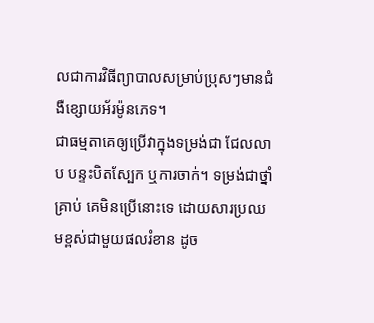លជាការវិធីព្យាបាលសម្រាប់ប្រុសៗមានជំងឺខ្សោយអ័រម៉ូនភេទ។
ជាធម្មតាគេឲ្យប្រើវាក្នុងទម្រង់ជា ជែលលាប បន្ទះបិតស្បែក ឬការចាក់។ ទម្រង់ជាថ្នាំគ្រាប់ គេមិនប្រើនោះទេ ដោយសារប្រឈមខ្ពស់ជាមួយផលរំខាន ដូច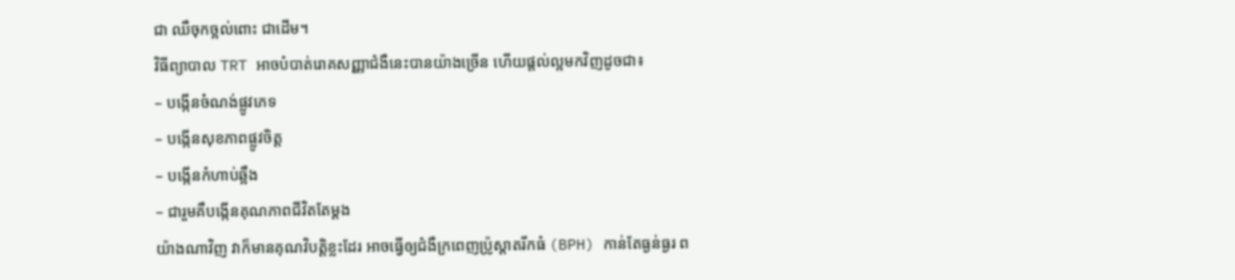ជា ឈឺចុកច្អល់ពោះ ជាដើម។
វិធីព្យាបាល TRT អាចបំបាត់រោគសញ្ញាជំងឺនេះបានយ៉ាងច្រើន ហើយផ្តល់ល្អមកវិញដូចជា៖
– បង្កើនចំណង់ផ្លូវភេទ
– បង្កើនសុខភាពផ្លូវចិត្ត
– បង្កើនកំហាប់ឆ្អឹង
– ជារួមគឺបង្កើនគុណភាពជីវិតតែម្តង
យ៉ាងណាវិញ វាក៏មានគុណវិបត្តិខ្លះដែរ អាចធ្វើឲ្យជំងឺក្រពេញប្រ៉ូស្តាតរីកធំ (BPH) កាន់តែធ្ងន់ធ្ងរ ព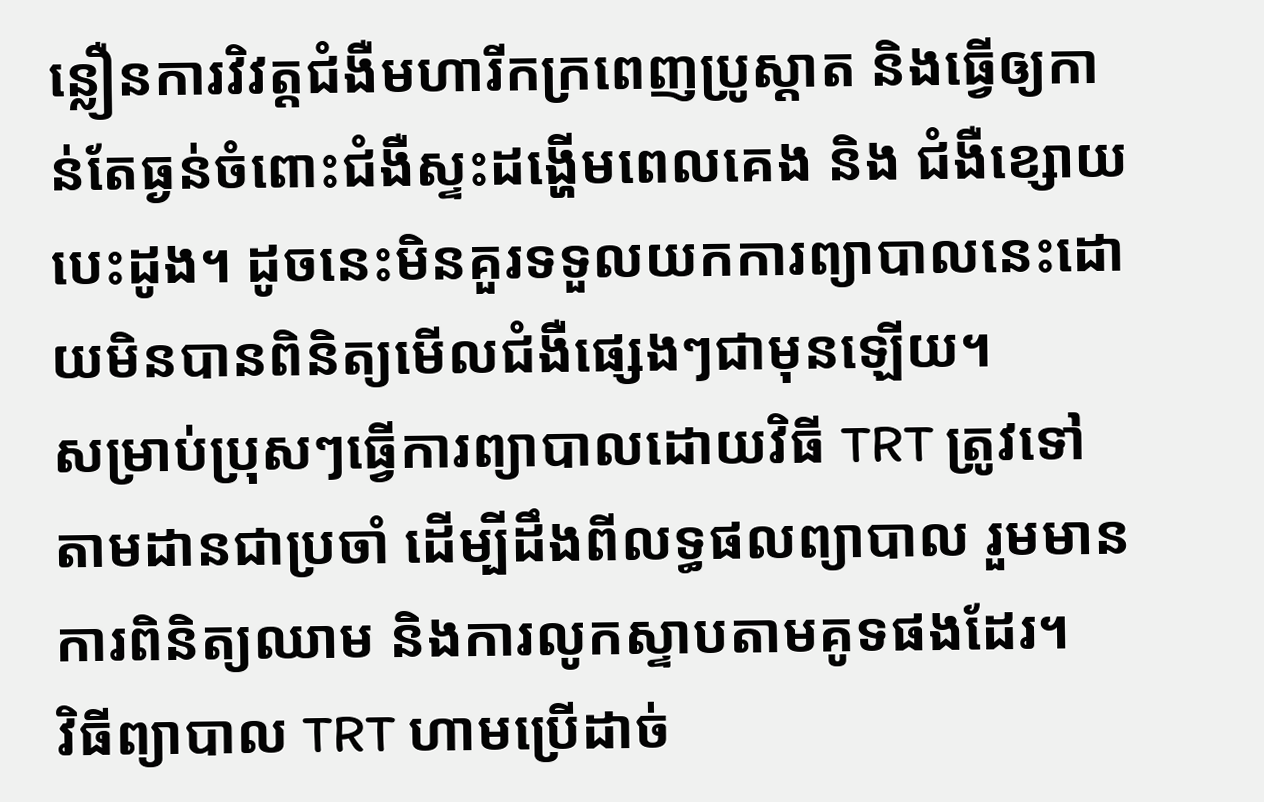ន្លឿនការវិវត្តជំងឺមហារីកក្រពេញប្រូស្តាត និងធ្វើឲ្យកាន់តែធ្ងន់ចំពោះជំងឺស្ទះដង្ហើមពេលគេង និង ជំងឺខ្សោយបេះដូង។ ដូចនេះមិនគួរទទួលយកការព្យាបាលនេះដោយមិនបានពិនិត្យមើលជំងឺផ្សេងៗជាមុនឡើយ។
សម្រាប់ប្រុសៗធ្វើការព្យាបាលដោយវិធី TRT ត្រូវទៅតាមដានជាប្រចាំ ដើម្បីដឹងពីលទ្ធផលព្យាបាល រួមមានការពិនិត្យឈាម និងការលូកស្ទាបតាមគូទផងដែរ។
វិធីព្យាបាល TRT ហាមប្រើដាច់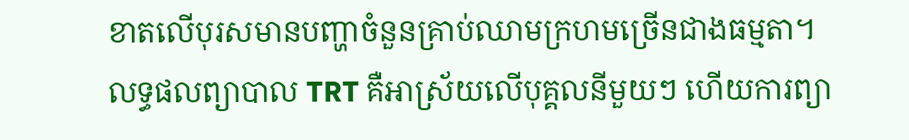ខាតលើបុរសមានបញ្ហាចំនួនគ្រាប់ឈាមក្រហមច្រើនជាងធម្មតា។
លទ្ធផលព្យាបាល TRT គឺអាស្រ័យលើបុគ្គលនីមួយៗ ហើយការព្យា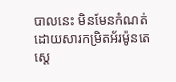បាលនេះ មិនមែនកំណត់ដោយសារកម្រិតអ័រម៉ូនតេស្តេ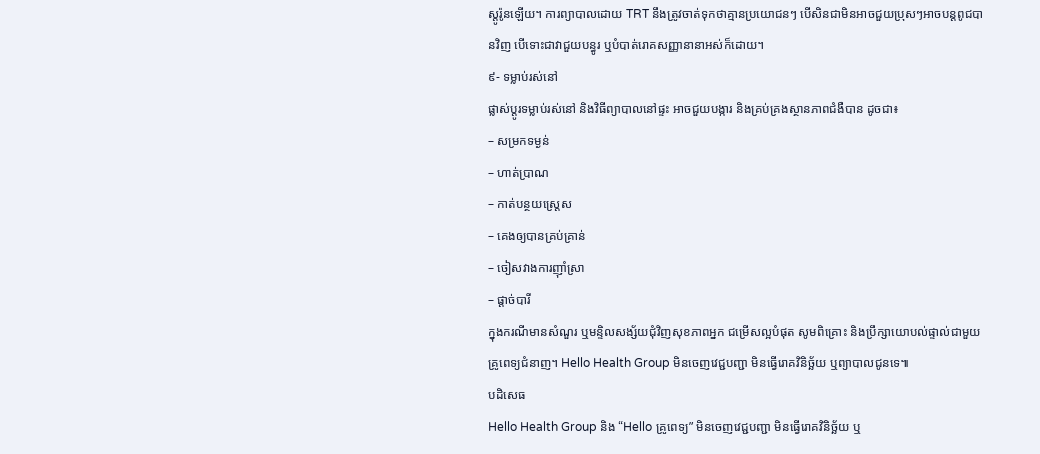ស្តូរ៉ូនឡើយ។ ការព្យាបាលដោយ TRT នឹងត្រូវចាត់ទុកថាគ្មានប្រយោជនៗ បើសិនជាមិនអាចជួយប្រុសៗអាចបន្តពូជបានវិញ បើទោះជាវាជួយបន្ធូរ ឬបំបាត់រោគសញ្ញានានាអស់ក៏ដោយ។
៩- ទម្លាប់រស់នៅ
ផ្លាស់ប្តូរទម្លាប់រស់នៅ និងវិធីព្យាបាលនៅផ្ទះ អាចជួយបង្ការ និងគ្រប់គ្រងស្ថានភាពជំងឺបាន ដូចជា៖
– សម្រកទម្ងន់
– ហាត់ប្រាណ
– កាត់បន្ថយស្រ្តេស
– គេងឲ្យបានគ្រប់គ្រាន់
– ចៀសវាងការញ៉ាំស្រា
– ផ្តាច់បារី
ក្នុងករណីមានសំណួរ ឬមន្ទិលសង្ស័យជុំវិញសុខភាពអ្នក ជម្រើសល្អបំផុត សូមពិគ្រោះ និងប្រឹក្សាយោបល់ផ្ទាល់ជាមួយគ្រូពេទ្យជំនាញ។ Hello Health Group មិនចេញវេជ្ជបញ្ជា មិនធ្វើរោគវិនិច្ឆ័យ ឬព្យាបាលជូនទេ៕
បដិសេធ
Hello Health Group និង “Hello គ្រូពេទ្យ” មិនចេញវេជ្ជបញ្ជា មិនធ្វើរោគវិនិច្ឆ័យ ឬ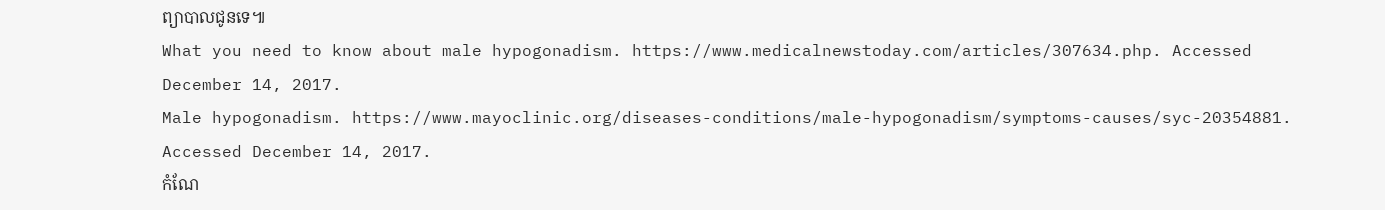ព្យាបាលជូនទេ៕
What you need to know about male hypogonadism. https://www.medicalnewstoday.com/articles/307634.php. Accessed December 14, 2017.
Male hypogonadism. https://www.mayoclinic.org/diseases-conditions/male-hypogonadism/symptoms-causes/syc-20354881. Accessed December 14, 2017.
កំណែ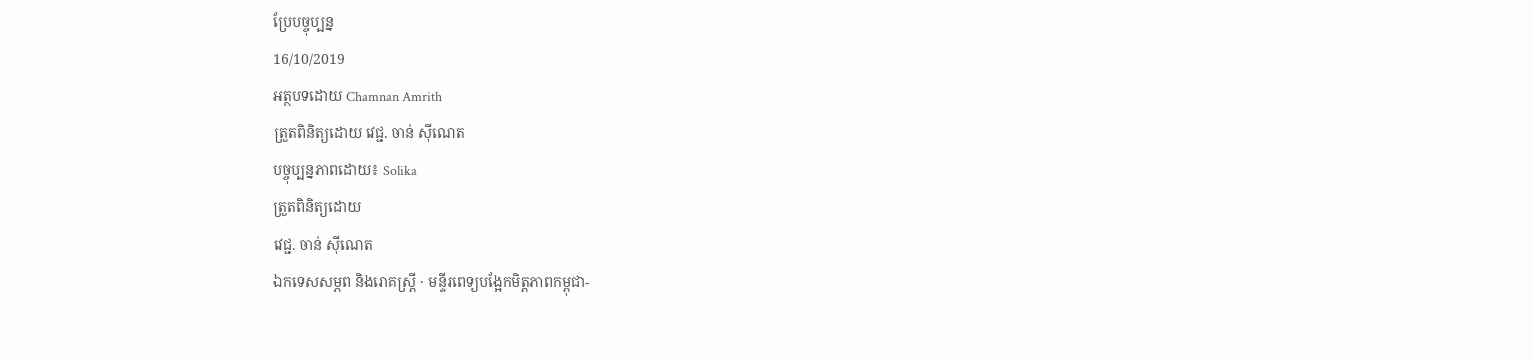ប្រែបច្ចុប្បន្ន
16/10/2019
អត្ថបទដោយ Chamnan Amrith
ត្រួតពិនិត្យដោយ វេជ្ជ. ចាន់ ស៊ីណេត
បច្ចុប្បន្នភាពដោយ៖ Solika
ត្រួតពិនិត្យដោយ
វេជ្ជ. ចាន់ ស៊ីណេត
ឯកទេសសម្ភព និងរោគស្ត្រី · មន្ទីរពេទ្យបង្អែកមិត្តភាពកម្ពុជា-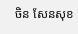ចិន សែនសុខ